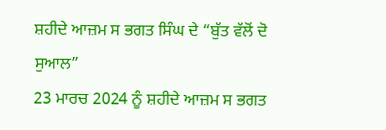ਸ਼ਹੀਦੇ ਆਜ਼ਮ ਸ ਭਗਤ ਸਿੰਘ ਦੇ “ਬੁੱਤ ਵੱਲੋਂ ਦੋ ਸੁਆਲ”
23 ਮਾਰਚ 2024 ਨੂੰ ਸ਼ਹੀਦੇ ਆਜ਼ਮ ਸ ਭਗਤ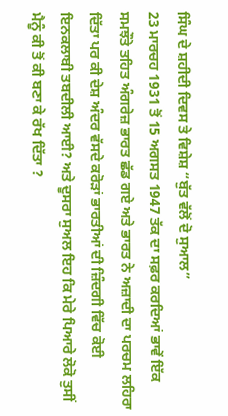ਸਿੰਘ ਦੇ ਸ਼ਹੀਦੀ ਦਿਵਸ ਤੇ ਵਿਸ਼ੇਸ਼ “ਬੁੱਤ ਵੱਲੋਂ ਦੋ ਸੁਆਲ”
23 ਮਾਰਚਹ 1931 ਤੋਂ 15 ਅਗਸਤ 1947 ਤੱਕ ਦਾ ਸਫ਼ਰ ਕਰਦਿਆਂ ਭਾਵੇਂ ਇੱਕ ਸਮਝੌਤੇ ਤਹਿਤ ਅੰਗਰੇਜ਼ ਭਾਰਤ ਛੱਡ ਗਏ ਅਤੇ ਭਾਰਤ ਨੇ ਅਜ਼ਾਦੀ ਦਾ ਪਰਚਮ ਲਹਿਰਾ ਦਿੱਤਾ ਪਰ ਕੀ ਦੇਸ਼ ਅੰਦਰ ਵੱਸਦੇ ਕਰੋੜਾਂ ਭਾਰਤੀਆਂ ਦੀ ਜ਼ਿੰਦਗੀ ਵਿੱਚ ਕੋਈ ਇਨਕਲਾਬੀ ਤਬਦੀਲੀ ਆਈ? ਅਤੇ ਦੂਸਰਾ ਸੁਅਲ ਇਹ ਕਿ ਮੇਰੇ ਪਿਆਰੇ ਲੋਕੋ ਤੁਸੀਂ ਮੈਨੂੰ ਕੀ ਤੋਂ ਕੀ ਬਣਾ ਕੇ ਰੱਖ ਦਿੱਤਾ ?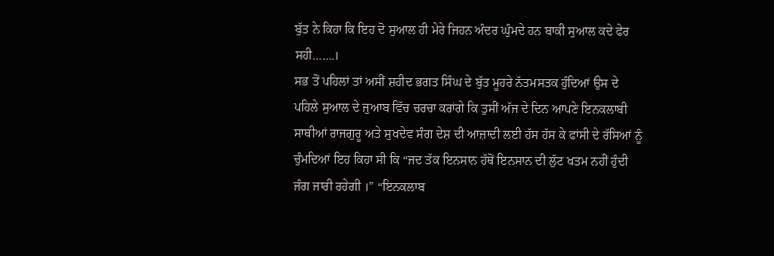ਬੁੱਤ ਨੇ ਕਿਹਾ ਕਿ ਇਹ ਦੋ ਸੁਆਲ ਹੀ ਮੇਰੇ ਜਿਹਨ ਅੰਦਰ ਘੁੰਮਦੇ ਹਨ ਬਾਕੀ ਸੁਆਲ ਕਦੇ ਫੇਰ ਸਹੀ…….।
ਸਭ ਤੋਂ ਪਹਿਲਾਂ ਤਾਂ ਅਸੀਂ ਸ਼ਹੀਦ ਭਗਤ ਸਿੰਘ ਦੇ ਬੁੱਤ ਮੂਹਰੇ ਨੱਤਮਸਤਕ ਹੁੰਦਿਆਂ ਉਸ ਦੇ ਪਹਿਲੇ ਸੁਆਲ ਦੇ ਜੁਆਬ ਵਿੱਚ ਚਰਚਾ ਕਰਾਂਗੇ ਕਿ ਤੁਸੀਂ ਅੱਜ ਦੇ ਦਿਨ ਆਪਣੇ ਇਨਕਲਾਬੀ ਸਾਥੀਆਂ ਰਾਜਗੁਰੂ ਅਤੇ ਸੁਖਦੇਵ ਸੰਗ ਦੇਸ਼ ਦੀ ਆਜ਼ਾਦੀ ਲਈ ਹੱਸ ਹੱਸ ਕੇ ਫਾਂਸੀ ਦੇ ਰੱਸਿਆਂ ਨੂੰ ਚੁੰਮਦਿਆਂ ਇਹ ਕਿਹਾ ਸੀ ਕਿ “ਜਦ ਤੱਕ ਇਨਸਾਨ ਹੱਥੋਂ ਇਨਸਾਨ ਦੀ ਲੁੱਟ ਖਤਮ ਨਹੀਂ ਹੁੰਦੀ ਜੰਗ ਜਾਰੀ ਰਹੇਗੀ ।” “ਇਨਕਲਾਬ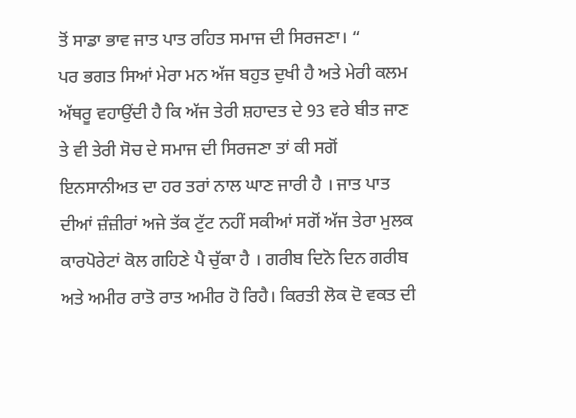ਤੋਂ ਸਾਡਾ ਭਾਵ ਜਾਤ ਪਾਤ ਰਹਿਤ ਸਮਾਜ ਦੀ ਸਿਰਜਣਾ। “
ਪਰ ਭਗਤ ਸਿਆਂ ਮੇਰਾ ਮਨ ਅੱਜ ਬਹੁਤ ਦੁਖੀ ਹੈ ਅਤੇ ਮੇਰੀ ਕਲਮ ਅੱਥਰੂ ਵਹਾਉਂਦੀ ਹੈ ਕਿ ਅੱਜ ਤੇਰੀ ਸ਼ਹਾਦਤ ਦੇ 93 ਵਰੇ ਬੀਤ ਜਾਣ ਤੇ ਵੀ ਤੇਰੀ ਸੋਚ ਦੇ ਸਮਾਜ ਦੀ ਸਿਰਜਣਾ ਤਾਂ ਕੀ ਸਗੋਂ ਇਨਸਾਨੀਅਤ ਦਾ ਹਰ ਤਰਾਂ ਨਾਲ ਘਾਣ ਜਾਰੀ ਹੈ । ਜਾਤ ਪਾਤ ਦੀਆਂ ਜ਼ੰਜ਼ੀਰਾਂ ਅਜੇ ਤੱਕ ਟੁੱਟ ਨਹੀਂ ਸਕੀਆਂ ਸਗੋਂ ਅੱਜ ਤੇਰਾ ਮੁਲਕ ਕਾਰਪੋਰੇਟਾਂ ਕੋਲ ਗਹਿਣੇ ਪੈ ਚੁੱਕਾ ਹੈ । ਗਰੀਬ ਦਿਨੋ ਦਿਨ ਗਰੀਬ ਅਤੇ ਅਮੀਰ ਰਾਤੋ ਰਾਤ ਅਮੀਰ ਹੋ ਰਿਹੈ। ਕਿਰਤੀ ਲੋਕ ਦੋ ਵਕਤ ਦੀ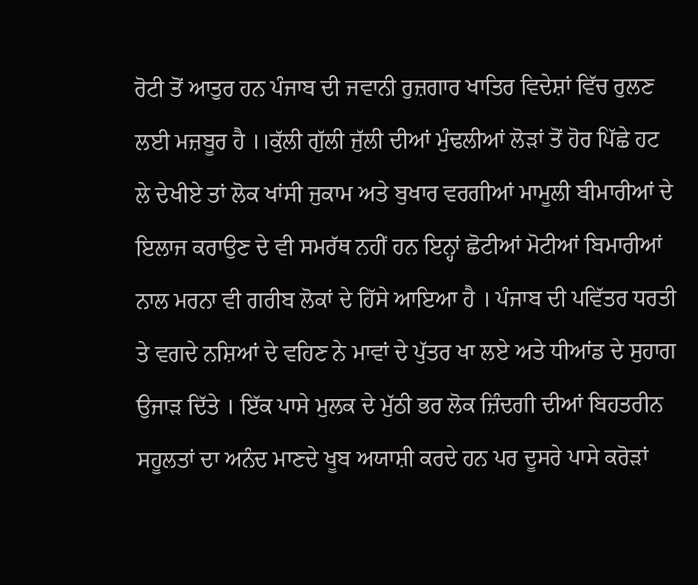ਰੋਟੀ ਤੋਂ ਆਤੁਰ ਹਨ ਪੰਜਾਬ ਦੀ ਜਵਾਨੀ ਰੁਜ਼ਗਾਰ ਖਾਤਿਰ ਵਿਦੇਸ਼ਾਂ ਵਿੱਚ ਰੁਲਣ ਲਈ ਮਜ਼ਬੂਰ ਹੈ ।।ਕੁੱਲੀ ਗੁੱਲੀ ਜੁੱਲੀ ਦੀਆਂ ਮੁੰਢਲੀਆਂ ਲੋੜਾਂ ਤੋਂ ਹੋਰ ਪਿੱਛੇ ਹਟ ਲੇ ਦੇਖੀਏ ਤਾਂ ਲੋਕ ਖਾਂਸੀ ਜੁਕਾਮ ਅਤੇ ਬੁਖਾਰ ਵਰਗੀਆਂ ਮਾਮੂਲੀ ਬੀਮਾਰੀਆਂ ਦੇ ਇਲਾਜ ਕਰਾਉਣ ਦੇ ਵੀ ਸਮਰੱਥ ਨਹੀਂ ਹਨ ਇਨ੍ਹਾਂ ਛੋਟੀਆਂ ਮੋਟੀਆਂ ਬਿਮਾਰੀਆਂ ਨਾਲ ਮਰਨਾ ਵੀ ਗਰੀਬ ਲੋਕਾਂ ਦੇ ਹਿੱਸੇ ਆਇਆ ਹੈ । ਪੰਜਾਬ ਦੀ ਪਵਿੱਤਰ ਧਰਤੀ ਤੇ ਵਗਦੇ ਨਸ਼ਿਆਂ ਦੇ ਵਹਿਣ ਨੇ ਮਾਵਾਂ ਦੇ ਪੁੱਤਰ ਖਾ ਲਏ ਅਤੇ ਧੀਆਂਡ ਦੇ ਸੁਹਾਗ ਉਜਾੜ ਦਿੱਤੇ । ਇੱਕ ਪਾਸੇ ਮੁਲਕ ਦੇ ਮੁੱਠੀ ਭਰ ਲੋਕ ਜ਼ਿੰਦਗੀ ਦੀਆਂ ਬਿਹਤਰੀਨ ਸਹੂਲਤਾਂ ਦਾ ਅਨੰਦ ਮਾਣਦੇ ਖੂਬ ਅਯਾਸ਼ੀ ਕਰਦੇ ਹਨ ਪਰ ਦੂਸਰੇ ਪਾਸੇ ਕਰੋੜਾਂ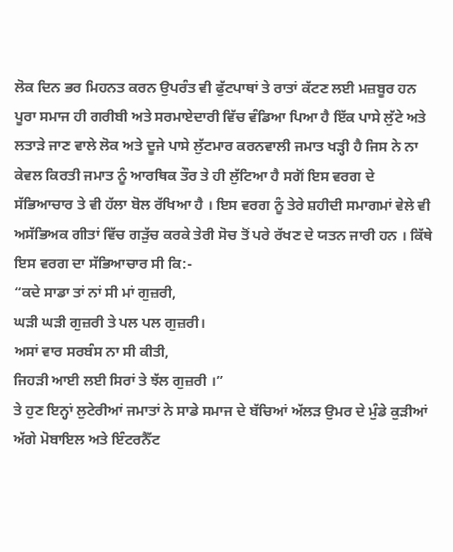ਲੋਕ ਦਿਨ ਭਰ ਮਿਹਨਤ ਕਰਨ ਉਪਰੰਤ ਵੀ ਫੁੱਟਪਾਥਾਂ ਤੇ ਰਾਤਾਂ ਕੱਟਣ ਲਈ ਮਜ਼ਬੂਰ ਹਨ
ਪੂਰਾ ਸਮਾਜ ਹੀ ਗਰੀਬੀ ਅਤੇ ਸਰਮਾਏਦਾਰੀ ਵਿੱਚ ਵੰਡਿਆ ਪਿਆ ਹੈ ਇੱਕ ਪਾਸੇ ਲੁੱਟੇ ਅਤੇ ਲਤਾੜੇ ਜਾਣ ਵਾਲੇ ਲੋਕ ਅਤੇ ਦੂਜੇ ਪਾਸੇ ਲੁੱਟਮਾਰ ਕਰਨਵਾਲੀ ਜਮਾਤ ਖੜ੍ਹੀ ਹੈ ਜਿਸ ਨੇ ਨਾ ਕੇਵਲ ਕਿਰਤੀ ਜਮਾਤ ਨੂੰ ਆਰਥਿਕ ਤੌਰ ਤੇ ਹੀ ਲੁੱਟਿਆ ਹੈ ਸਗੋਂ ਇਸ ਵਰਗ ਦੇ ਸੱਭਿਆਚਾਰ ਤੇ ਵੀ ਹੱਲਾ ਬੋਲ ਰੱਖਿਆ ਹੈ । ਇਸ ਵਰਗ ਨੂੰ ਤੇਰੇ ਸ਼ਹੀਦੀ ਸਮਾਗਮਾਂ ਵੇਲੇ ਵੀ ਅਸੱਭਿਅਕ ਗੀਤਾਂ ਵਿੱਚ ਗੜੁੱਚ ਕਰਕੇ ਤੇਰੀ ਸੋਚ ਤੋਂ ਪਰੇ ਰੱਖਣ ਦੇ ਯਤਨ ਜਾਰੀ ਹਨ । ਕਿੱਥੇ ਇਸ ਵਰਗ ਦਾ ਸੱਭਿਆਚਾਰ ਸੀ ਕਿ:-
“ਕਦੇ ਸਾਡਾ ਤਾਂ ਨਾਂ ਸੀ ਮਾਂ ਗੁਜ਼ਰੀ,
ਘੜੀ ਘੜੀ ਗੁਜ਼ਰੀ ਤੇ ਪਲ ਪਲ ਗੁਜ਼ਰੀ।
ਅਸਾਂ ਵਾਰ ਸਰਬੰਸ ਨਾ ਸੀ ਕੀਤੀ,
ਜਿਹੜੀ ਆਈ ਲਈ ਸਿਰਾਂ ਤੇ ਝੱਲ ਗੁਜ਼ਰੀ ।”
ਤੇ ਹੁਣ ਇਨ੍ਹਾਂ ਲੁਟੇਰੀਆਂ ਜਮਾਤਾਂ ਨੇ ਸਾਡੇ ਸਮਾਜ ਦੇ ਬੱਚਿਆਂ ਅੱਲੜ ਉਮਰ ਦੇ ਮੁੰਡੇ ਕੁੜੀਆਂ ਅੱਗੇ ਮੋਬਾਇਲ ਅਤੇ ਇੰਟਰਨੈੱਟ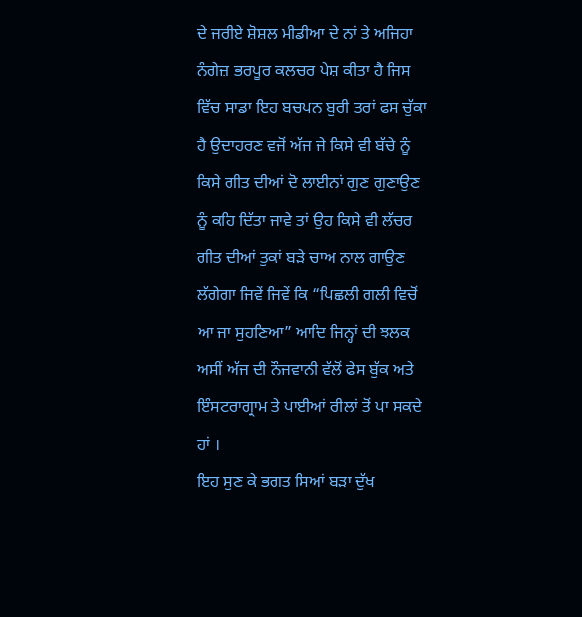ਦੇ ਜਰੀਏ ਸ਼ੋਸ਼ਲ ਮੀਡੀਆ ਦੇ ਨਾਂ ਤੇ ਅਜਿਹਾ ਨੰਗੇਜ਼ ਭਰਪੂਰ ਕਲਚਰ ਪੇਸ਼ ਕੀਤਾ ਹੈ ਜਿਸ ਵਿੱਚ ਸਾਡਾ ਇਹ ਬਚਪਨ ਬੁਰੀ ਤਰਾਂ ਫਸ ਚੁੱਕਾ ਹੈ ਉਦਾਹਰਣ ਵਜੋਂ ਅੱਜ ਜੇ ਕਿਸੇ ਵੀ ਬੱਚੇ ਨੂੰ ਕਿਸੇ ਗੀਤ ਦੀਆਂ ਦੋ ਲਾਈਨਾਂ ਗੁਣ ਗੁਣਾਉਣ ਨੂੰ ਕਹਿ ਦਿੱਤਾ ਜਾਵੇ ਤਾਂ ਉਹ ਕਿਸੇ ਵੀ ਲੱਚਰ ਗੀਤ ਦੀਆਂ ਤੁਕਾਂ ਬੜੇ ਚਾਅ ਨਾਲ ਗਾਉਣ ਲੱਗੇਗਾ ਜਿਵੇਂ ਜਿਵੇਂ ਕਿ “ਪਿਛਲੀ ਗਲੀ ਵਿਚੋਂ ਆ ਜਾ ਸੁਹਣਿਆ” ਆਦਿ ਜਿਨ੍ਹਾਂ ਦੀ ਝਲਕ ਅਸੀਂ ਅੱਜ ਦੀ ਨੌਜਵਾਨੀ ਵੱਲੋਂ ਫੇਸ ਬੁੱਕ ਅਤੇ ਇੰਸਟਰਾਗ੍ਰਾਮ ਤੇ ਪਾਈਆਂ ਰੀਲਾਂ ਤੋਂ ਪਾ ਸਕਦੇ ਹਾਂ ।
ਇਹ ਸੁਣ ਕੇ ਭਗਤ ਸਿਆਂ ਬੜਾ ਦੁੱਖ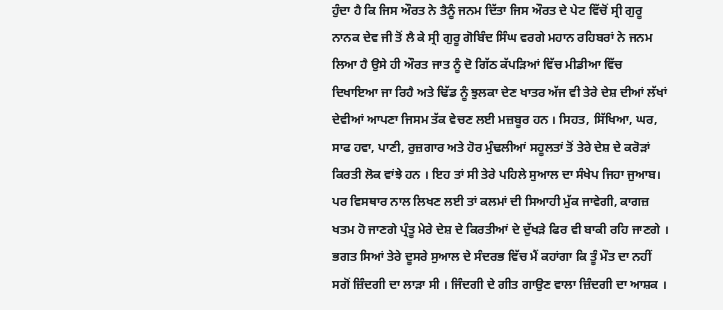ਹੁੰਦਾ ਹੈ ਕਿ ਜਿਸ ਔਰਤ ਨੇ ਤੈਨੂੰ ਜਨਮ ਦਿੱਤਾ ਜਿਸ ਔਰਤ ਦੇ ਪੇਟ ਵਿੱਚੋਂ ਸ੍ਰੀ ਗੁਰੂ ਨਾਨਕ ਦੇਵ ਜੀ ਤੋਂ ਲੈ ਕੇ ਸ੍ਰੀ ਗੁਰੂ ਗੋਬਿੰਦ ਸਿੰਘ ਵਰਗੇ ਮਹਾਨ ਰਹਿਬਰਾਂ ਨੇ ਜਨਮ ਲਿਆ ਹੈ ਉਸੇ ਹੀ ਔਰਤ ਜਾਤ ਨੂੰ ਦੋ ਗਿੱਠ ਕੱਪੜਿਆਂ ਵਿੱਚ ਮੀਡੀਆ ਵਿੱਚ ਦਿਖਾਇਆ ਜਾ ਰਿਹੈ ਅਤੇ ਢਿੱਡ ਨੂੰ ਝੁਲਕਾ ਦੇਣ ਖਾਤਰ ਅੱਜ ਵੀ ਤੇਰੇ ਦੇਸ਼ ਦੀਆਂ ਲੱਖਾਂ ਦੇਵੀਆਂ ਆਪਣਾ ਜਿਸਮ ਤੱਕ ਵੇਚਣ ਲਈ ਮਜ਼ਬੂਰ ਹਨ । ਸਿਹਤ, ਸਿੱਖਿਆ, ਘਰ, ਸਾਫ ਹਵਾ, ਪਾਣੀ, ਰੁਜ਼ਗਾਰ ਅਤੇ ਹੋਰ ਮੁੰਢਲੀਆਂ ਸਹੂਲਤਾਂ ਤੋਂ ਤੇਰੇ ਦੇਸ਼ ਦੇ ਕਰੋੜਾਂ ਕਿਰਤੀ ਲੋਕ ਵਾਂਝੇ ਹਨ । ਇਹ ਤਾਂ ਸੀ ਤੇਰੇ ਪਹਿਲੇ ਸੁਆਲ ਦਾ ਸੰਖੇਪ ਜਿਹਾ ਜੁਆਬ। ਪਰ ਵਿਸਥਾਰ ਨਾਲ ਲਿਖਣ ਲਈ ਤਾਂ ਕਲਮਾਂ ਦੀ ਸਿਆਹੀ ਮੁੱਕ ਜਾਵੇਗੀ, ਕਾਗਜ਼ ਖਤਮ ਹੋ ਜਾਣਗੇ ਪ੍ਰੰਤੂ ਮੇਰੇ ਦੇਸ਼ ਦੇ ਕਿਰਤੀਆਂ ਦੇ ਦੁੱਖੜੇ ਫਿਰ ਵੀ ਬਾਕੀ ਰਹਿ ਜਾਣਗੇ ।
ਭਗਤ ਸਿਆਂ ਤੇਰੇ ਦੂਸਰੇ ਸੁਆਲ ਦੇ ਸੰਦਰਭ ਵਿੱਚ ਮੈਂ ਕਹਾਂਗਾ ਕਿ ਤੂੰ ਮੌਤ ਦਾ ਨਹੀਂ ਸਗੋਂ ਜ਼ਿੰਦਗੀ ਦਾ ਲਾੜਾ ਸੀ । ਜਿੰਦਗੀ ਦੇ ਗੀਤ ਗਾਉਣ ਵਾਲਾ ਜ਼ਿੰਦਗੀ ਦਾ ਆਸ਼ਕ ।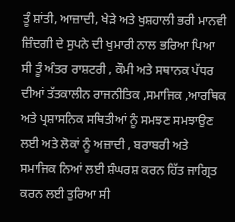ਤੂੰ ਸ਼ਾਂਤੀ, ਆਜ਼ਾਦੀ, ਖੇੜੇ ਅਤੇ ਖੁਸ਼ਹਾਲੀ ਭਰੀ ਮਾਨਵੀ ਜ਼ਿੰਦਗੀ ਦੇ ਸੁਪਨੇ ਦੀ ਖੁਮਾਰੀ ਨਾਲ ਭਰਿਆ ਪਿਆ ਸੀ ਤੂੰ ਅੰਤਰ ਰਾਸ਼ਟਰੀ , ਕੌਮੀ ਅਤੇ ਸਥਾਨਕ ਪੱਧਰ ਦੀਆਂ ਤੱਤਕਾਲੀਨ ਰਾਜਨੀਤਿਕ ,ਸਮਾਜਿਕ ,ਆਰਥਿਕ ਅਤੇ ਪ੍ਰਸ਼ਾਸਨਿਕ ਸਥਿਤੀਆਂ ਨੂੰ ਸਮਝਣ ਸਮਝਾਉਣ ਲਈ ਅਤੇ ਲੋਕਾਂ ਨੂੰ ਅਜ਼ਾਦੀ , ਬਰਾਬਰੀ ਅਤੇ ਸਮਾਜਿਕ ਨਿਆਂ ਲਈ ਸ਼ੰਘਰਸ਼ ਕਰਨ ਹਿੱਤ ਜਾਗ੍ਰਿਤ ਕਰਨ ਲਈ ਤੁਰਿਆ ਸੀ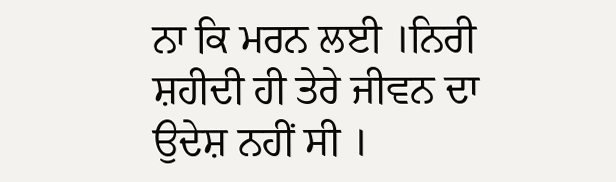ਨਾ ਕਿ ਮਰਨ ਲਈ ।ਨਿਰੀ ਸ਼ਹੀਦੀ ਹੀ ਤੇਰੇ ਜੀਵਨ ਦਾ ਉਦੇਸ਼ ਨਹੀਂ ਸੀ ।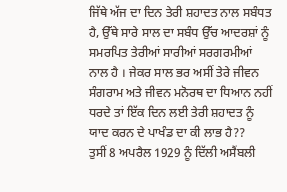ਜਿੱਥੇ ਅੱਜ ਦਾ ਦਿਨ ਤੇਰੀ ਸ਼ਹਾਦਤ ਨਾਲ ਸਬੰਧਤ ਹੈ, ਉੱਥੇ ਸਾਰੇ ਸਾਲ ਦਾ ਸਬੰਧ ਉੱਚ ਆਦਰਸ਼ਾਂ ਨੂੰ ਸਮਰਪਿਤ ਤੇਰੀਆਂ ਸਾਰੀਆਂ ਸਰਗਰਮੀਆਂ ਨਾਲ ਹੈ । ਜੇਕਰ ਸਾਲ ਭਰ ਅਸੀਂ ਤੇਰੇ ਜੀਵਨ ਸੰਗਰਾਮ ਅਤੇ ਜੀਵਨ ਮਨੋਰਥ ਦਾ ਧਿਆਨ ਨਹੀਂ ਧਰਦੇ ਤਾਂ ਇੱਕ ਦਿਨ ਲਈ ਤੇਰੀ ਸ਼ਹਾਦਤ ਨੂੰ ਯਾਦ ਕਰਨ ਦੇ ਪਾਖੰਡ ਦਾ ਕੀ ਲਾਭ ਹੈ??
ਤੁਸੀਂ 8 ਅਪਰੈਲ 1929 ਨੂੰ ਦਿੱਲੀ ਅਸੈਂਬਲੀ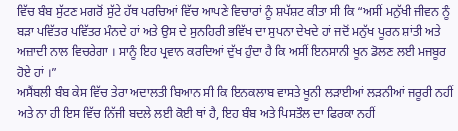ਵਿੱਚ ਬੰਬ ਸੁੱਟਣ ਮਗਰੋਂ ਸੁੱਟੇ ਹੱਥ ਪਰਚਿਆਂ ਵਿੱਚ ਆਪਣੇ ਵਿਚਾਰਾਂ ਨੂੰ ਸ਼ਪੱਸ਼ਟ ਕੀਤਾ ਸੀ ਕਿ “ਅਸੀਂ ਮਨੁੱਖੀ ਜੀਵਨ ਨੂੰ ਬੜਾ ਪਵਿੱਤਰ ਪਵਿੱਤਰ ਮੰਨਦੇ ਹਾਂ ਅਤੇ ਉਸ ਦੇ ਸੁਨਹਿਰੀ ਭਵਿੱਖ ਦਾ ਸੁਪਨਾ ਦੇਖਦੇ ਹਾਂ ਜਦੋਂ ਮਨੁੱਖ ਪੂਰਨ ਸ਼ਾਂਤੀ ਅਤੇ ਅਜ਼ਾਦੀ ਨਾਲ ਵਿਚਰੇਗਾ । ਸਾਨੂੰ ਇਹ ਪ੍ਰਵਾਨ ਕਰਦਿਆਂ ਦੁੱਖ ਹੁੰਦਾ ਹੈ ਕਿ ਅਸੀਂ ਇਨਸਾਨੀ ਖੂਨ ਡੋਲਣ ਲਈ ਮਜਬੂਰ ਹੋਏ ਹਾਂ ।”
ਅਸੈਂਬਲੀ ਬੰਬ ਕੇਸ ਵਿੱਚ ਤੇਰਾ ਅਦਾਲਤੀ ਬਿਆਨ ਸੀ ਕਿ ਇਨਕਲਾਬ ਵਾਸਤੇ ਖੂਨੀ ਲੜਾਈਆਂ ਲੜਨੀਆਂ ਜਰੂਰੀ ਨਹੀਂ ਅਤੇ ਨਾ ਹੀ ਇਸ ਵਿੱਚ ਨਿੱਜੀ ਬਦਲੇ ਲਈ ਕੋਈ ਥਾਂ ਹੈ, ਇਹ ਬੰਬ ਅਤੇ ਪਿਸਤੌਲ ਦਾ ਫਿਰਕਾ ਨਹੀਂ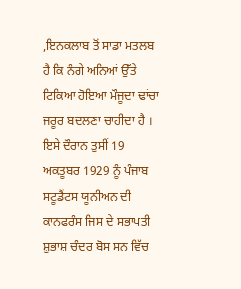,ਇਨਕਲਾਬ ਤੋਂ ਸਾਡਾ ਮਤਲਬ ਹੈ ਕਿ ਨੰਗੇ ਅਨਿਆਂ ਉੱਤੇ ਟਿਕਿਆ ਹੋਇਆ ਮੌਜੂਦਾ ਢਾਂਚਾ ਜਰੂਰ ਬਦਲਣਾ ਚਾਹੀਦਾ ਹੈ । ਇਸੇ ਦੌਰਾਨ ਤੁਸੀਂ 19 ਅਕਤੂਬਰ 1929 ਨੂੰ ਪੰਜਾਬ ਸਟੂਡੈਂਟਸ ਯੂਨੀਅਨ ਦੀ ਕਾਨਫਰੰਸ ਜਿਸ ਦੇ ਸਭਾਪਤੀ ਸ਼ੁਭਾਸ਼ ਚੰਦਰ ਬੋਸ ਸਨ ਵਿੱਚ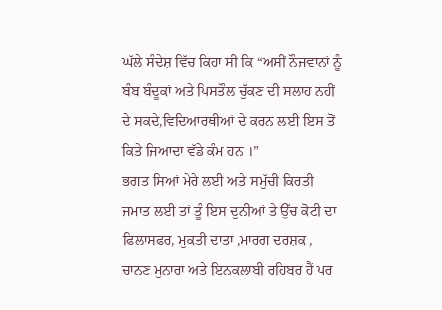ਘੱਲੇ ਸੰਦੇਸ਼ ਵਿੱਚ ਕਿਹਾ ਸੀ ਕਿ “ਅਸੀਂ ਨੌਜਵਾਨਾਂ ਨੂੰ ਬੰਬ ਬੰਦੂਕਾਂ ਅਤੇ ਪਿਸਤੌਲ ਚੁੱਕਣ ਦੀ ਸਲਾਹ ਨਹੀਂ ਦੇ ਸਕਦੇ,ਵਿਦਿਆਰਥੀਆਂ ਦੇ ਕਰਨ ਲਈ ਇਸ ਤੋਂ ਕਿਤੇ ਜਿਆਦਾ ਵੱਡੇ ਕੰਮ ਹਨ ।”
ਭਗਤ ਸਿਆਂ ਮੇਰੇ ਲਈ ਅਤੇ ਸਮੁੱਚੀ ਕਿਰਤੀ ਜਮਾਤ ਲਈ ਤਾਂ ਤੂੰ ਇਸ ਦੁਨੀਆਂ ਤੇ ਉੱਚ ਕੋਟੀ ਦਾ ਫਿਲਾਸਫਰ, ਮੁਕਤੀ ਦਾਤਾ ,ਮਾਰਗ ਦਰਸ਼ਕ , ਚਾਨਣ ਮੁਨਾਰਾ ਅਤੇ ਇਨਕਲਾਬੀ ਰਹਿਬਰ ਹੈਂ ਪਰ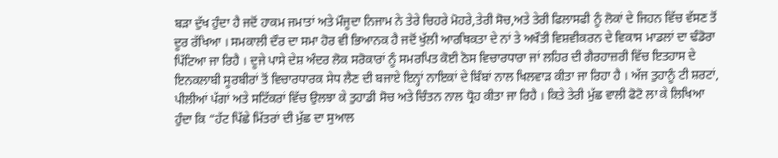ਬੜਾ ਦੁੱਖ ਹੁੰਦਾ ਹੈ ਜਦੋਂ ਹਾਕਮ ਜਮਾਤਾਂ ਅਤੇ ਮੌਜੂਦਾ ਨਿਜਾਮ ਨੇ ਤੇਰੇ ਚਿਹਰੇ ਮੋਹਰੇ,ਤੇਰੀ ਸੋਚ,ਅਤੇ ਤੇਰੀ ਫਿਲਾਸਫੀ ਨੂੰ ਲੋਕਾਂ ਦੇ ਜਿਹਨ ਵਿੱਚ ਵੱਸਣ ਤੋਂ ਦੂਰ ਰੱਖਿਆ । ਸਮਕਾਲੀ ਦੌਰ ਦਾ ਸਮਾ ਹੋਰ ਵੀ ਭਿਆਨਕ ਹੈ ਜਦੋਂ ਖੁੱਲੀ ਆਰਥਿਕਤਾ ਦੇ ਨਾਂ ਤੇ ਅਖੌਤੀ ਵਿਸ਼ਵੀਕਰਨ ਦੇ ਵਿਕਾਸ ਮਾਡਲਾਂ ਦਾ ਢੰਡੋਰਾ ਪਿੱਟਿਆ ਜਾ ਰਿਹੈ । ਦੂਜੇ ਪਾਸੇ ਦੇਸ਼ ਅੰਦਰ ਲੋਕ ਸਰੋਕਾਰਾਂ ਨੂੰ ਸਮਰਪਿਤ ਕੋਈ ਠੋਸ ਵਿਚਾਰਧਾਰਾ ਜਾਂ ਲਹਿਰ ਦੀ ਗੈਰਹਾਜ਼ਰੀ ਵਿੱਚ ਇਤਹਾਸ ਦੇ ਇਨਕਲਾਬੀ ਸੂਰਬੀਰਾਂ ਤੋਂ ਵਿਚਾਰਧਾਰਕ ਸੇਧ ਲੈਣ ਦੀ ਬਜਾਏ ਇਨ੍ਹਾਂ ਨਾਇਕਾਂ ਦੇ ਬਿੰਬਾਂ ਨਾਲ ਖਿਲਵਾੜ ਕੀਤਾ ਜਾ ਰਿਹਾ ਹੈ । ਅੱਜ ਤੁਹਾਨੂੰ ਟੀ ਸ਼ਰਟਾਂ, ਪੀਲੀਆਂ ਪੱਗਾਂ ਅਤੇ ਸਟਿੱਕਰਾਂ ਵਿੱਚ ਉਲਝਾ ਕੇ ਤੁਹਾਡੀ ਸੋਚ ਅਤੇ ਚਿੰਤਨ ਨਾਲ ਧ੍ਰੋਹ ਕੀਤਾ ਜਾ ਰਿਹੈ । ਕਿਤੇ ਤੇਰੀ ਮੁੱਛ ਵਾਲੀ ਫੋਟੋ ਲਾ ਕੇ ਲਿਖਿਆ ਹੁੰਦਾ ਕਿ “ਹੱਟ ਪਿੱਛੇ ਮਿੱਤਰਾਂ ਦੀ ਮੁੱਛ ਦਾ ਸੁਆਲ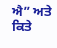ਐ” ਅਤੇ ਕਿਤੇ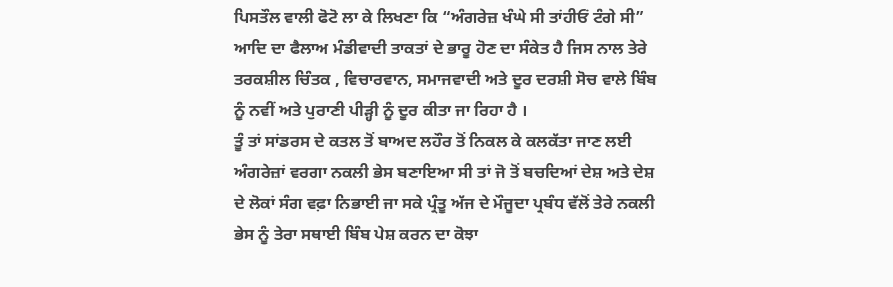ਪਿਸਤੌਲ ਵਾਲੀ ਫੋਟੋ ਲਾ ਕੇ ਲਿਖਣਾ ਕਿ “ਅੰਗਰੇਜ਼ ਖੰਘੇ ਸੀ ਤਾਂਹੀਓਂ ਟੰਗੇ ਸੀ” ਆਦਿ ਦਾ ਫੈਲਾਅ ਮੰਡੀਵਾਦੀ ਤਾਕਤਾਂ ਦੇ ਭਾਰੂ ਹੋਣ ਦਾ ਸੰਕੇਤ ਹੈ ਜਿਸ ਨਾਲ ਤੇਰੇ ਤਰਕਸ਼ੀਲ ਚਿੰਤਕ , ਵਿਚਾਰਵਾਨ, ਸਮਾਜਵਾਦੀ ਅਤੇ ਦੂਰ ਦਰਸ਼ੀ ਸੋਚ ਵਾਲੇ ਬਿੰਬ ਨੂੰ ਨਵੀਂ ਅਤੇ ਪੁਰਾਣੀ ਪੀੜ੍ਹੀ ਨੂੰ ਦੂਰ ਕੀਤਾ ਜਾ ਰਿਹਾ ਹੈ ।
ਤੂੰ ਤਾਂ ਸਾਂਡਰਸ ਦੇ ਕਤਲ ਤੋਂ ਬਾਅਦ ਲਹੌਰ ਤੋਂ ਨਿਕਲ ਕੇ ਕਲਕੱਤਾ ਜਾਣ ਲਈ ਅੰਗਰੇਜ਼ਾਂ ਵਰਗਾ ਨਕਲੀ ਭੇਸ ਬਣਾਇਆ ਸੀ ਤਾਂ ਜੋ ਤੋਂ ਬਚਦਿਆਂ ਦੇਸ਼ ਅਤੇ ਦੇਸ਼ ਦੇ ਲੋਕਾਂ ਸੰਗ ਵਫ਼ਾ ਨਿਭਾਈ ਜਾ ਸਕੇ ਪ੍ਰੰਤੂ ਅੱਜ ਦੇ ਮੌਜੂਦਾ ਪ੍ਰਬੰਧ ਵੱਲੋਂ ਤੇਰੇ ਨਕਲੀ ਭੇਸ ਨੂੰ ਤੇਰਾ ਸਥਾਈ ਬਿੰਬ ਪੇਸ਼ ਕਰਨ ਦਾ ਕੋਝਾ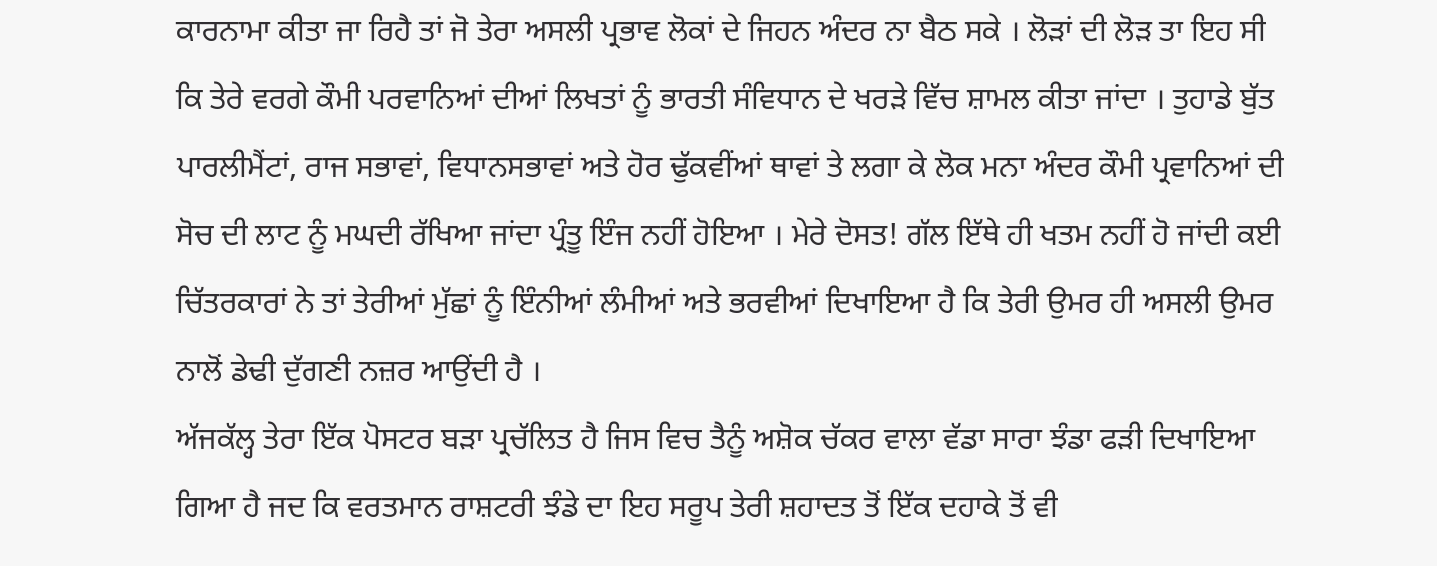ਕਾਰਨਾਮਾ ਕੀਤਾ ਜਾ ਰਿਹੈ ਤਾਂ ਜੋ ਤੇਰਾ ਅਸਲੀ ਪ੍ਰਭਾਵ ਲੋਕਾਂ ਦੇ ਜਿਹਨ ਅੰਦਰ ਨਾ ਬੈਠ ਸਕੇ । ਲੋੜਾਂ ਦੀ ਲੋੜ ਤਾ ਇਹ ਸੀ ਕਿ ਤੇਰੇ ਵਰਗੇ ਕੌਮੀ ਪਰਵਾਨਿਆਂ ਦੀਆਂ ਲਿਖਤਾਂ ਨੂੰ ਭਾਰਤੀ ਸੰਵਿਧਾਨ ਦੇ ਖਰੜੇ ਵਿੱਚ ਸ਼ਾਮਲ ਕੀਤਾ ਜਾਂਦਾ । ਤੁਹਾਡੇ ਬੁੱਤ ਪਾਰਲੀਮੈਂਟਾਂ, ਰਾਜ ਸਭਾਵਾਂ, ਵਿਧਾਨਸਭਾਵਾਂ ਅਤੇ ਹੋਰ ਢੁੱਕਵੀਂਆਂ ਥਾਵਾਂ ਤੇ ਲਗਾ ਕੇ ਲੋਕ ਮਨਾ ਅੰਦਰ ਕੌਮੀ ਪ੍ਰਵਾਨਿਆਂ ਦੀ ਸੋਚ ਦੀ ਲਾਟ ਨੂੰ ਮਘਦੀ ਰੱਖਿਆ ਜਾਂਦਾ ਪ੍ਰੰਤੂ ਇੰਜ ਨਹੀਂ ਹੋਇਆ । ਮੇਰੇ ਦੋਸਤ! ਗੱਲ ਇੱਥੇ ਹੀ ਖਤਮ ਨਹੀਂ ਹੋ ਜਾਂਦੀ ਕਈ ਚਿੱਤਰਕਾਰਾਂ ਨੇ ਤਾਂ ਤੇਰੀਆਂ ਮੁੱਛਾਂ ਨੂੰ ਇੰਨੀਆਂ ਲੰਮੀਆਂ ਅਤੇ ਭਰਵੀਆਂ ਦਿਖਾਇਆ ਹੈ ਕਿ ਤੇਰੀ ਉਮਰ ਹੀ ਅਸਲੀ ਉਮਰ ਨਾਲੋਂ ਡੇਢੀ ਦੁੱਗਣੀ ਨਜ਼ਰ ਆਉਂਦੀ ਹੈ ।
ਅੱਜਕੱਲ੍ਹ ਤੇਰਾ ਇੱਕ ਪੋਸਟਰ ਬੜਾ ਪ੍ਰਚੱਲਿਤ ਹੈ ਜਿਸ ਵਿਚ ਤੈਨੂੰ ਅਸ਼ੋਕ ਚੱਕਰ ਵਾਲਾ ਵੱਡਾ ਸਾਰਾ ਝੰਡਾ ਫੜੀ ਦਿਖਾਇਆ ਗਿਆ ਹੈ ਜਦ ਕਿ ਵਰਤਮਾਨ ਰਾਸ਼ਟਰੀ ਝੰਡੇ ਦਾ ਇਹ ਸਰੂਪ ਤੇਰੀ ਸ਼ਹਾਦਤ ਤੋਂ ਇੱਕ ਦਹਾਕੇ ਤੋਂ ਵੀ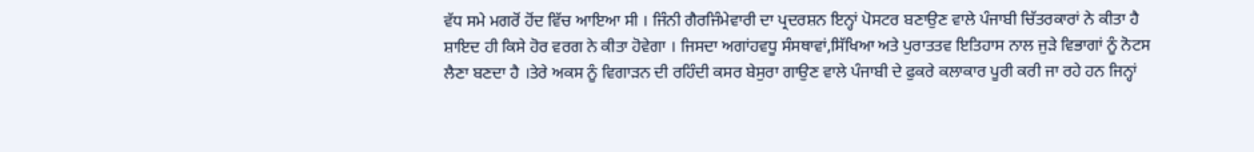ਵੱਧ ਸਮੇ ਮਗਰੋਂ ਹੋਂਦ ਵਿੱਚ ਆਇਆ ਸੀ । ਜਿੰਨੀ ਗੈਰਜਿੰਮੇਵਾਰੀ ਦਾ ਪ੍ਰਦਰਸ਼ਨ ਇਨ੍ਹਾਂ ਪੋਸਟਰ ਬਣਾਉਣ ਵਾਲੇ ਪੰਜਾਬੀ ਚਿੱਤਰਕਾਰਾਂ ਨੇ ਕੀਤਾ ਹੈ ਸ਼ਾਇਦ ਹੀ ਕਿਸੇ ਹੋਰ ਵਰਗ ਨੇ ਕੀਤਾ ਹੋਵੇਗਾ । ਜਿਸਦਾ ਅਗਾਂਹਵਧੂ ਸੰਸਥਾਵਾਂ,ਸਿੱਖਿਆ ਅਤੇ ਪੁਰਾਤਤਵ ਇਤਿਹਾਸ ਨਾਲ ਜੁੜੇ ਵਿਭਾਗਾਂ ਨੂੰ ਨੋਟਸ ਲੈਣਾ ਬਣਦਾ ਹੈ ।ਤੇਰੇ ਅਕਸ ਨੂੰ ਵਿਗਾੜਨ ਦੀ ਰਹਿੰਦੀ ਕਸਰ ਬੇਸੁਰਾ ਗਾਉਣ ਵਾਲੇ ਪੰਜਾਬੀ ਦੇ ਫੁਕਰੇ ਕਲਾਕਾਰ ਪੂਰੀ ਕਰੀ ਜਾ ਰਹੇ ਹਨ ਜਿਨ੍ਹਾਂ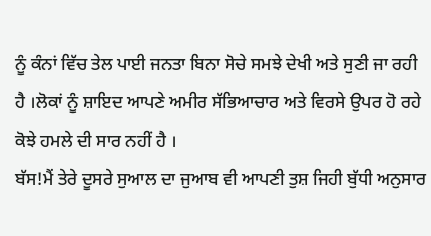ਨੂੰ ਕੰਨਾਂ ਵਿੱਚ ਤੇਲ ਪਾਈ ਜਨਤਾ ਬਿਨਾ ਸੋਚੇ ਸਮਝੇ ਦੇਖੀ ਅਤੇ ਸੁਣੀ ਜਾ ਰਹੀ ਹੈ ।ਲੋਕਾਂ ਨੂੰ ਸ਼ਾਇਦ ਆਪਣੇ ਅਮੀਰ ਸੱਭਿਆਚਾਰ ਅਤੇ ਵਿਰਸੇ ਉਪਰ ਹੋ ਰਹੇ ਕੋਝੇ ਹਮਲੇ ਦੀ ਸਾਰ ਨਹੀਂ ਹੈ ।
ਬੱਸ!ਮੈਂ ਤੇਰੇ ਦੂਸਰੇ ਸੁਆਲ ਦਾ ਜੁਆਬ ਵੀ ਆਪਣੀ ਤੁਸ਼ ਜਿਹੀ ਬੁੱਧੀ ਅਨੁਸਾਰ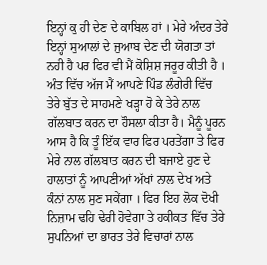ਇਨ੍ਹਾਂ ਕੁ ਹੀ ਦੇਣ ਦੇ ਕਾਬਿਲ ਹਾਂ । ਮੇਰੇ ਅੰਦਰ ਤੇਰੇ ਇਨ੍ਹਾਂ ਸੁਆਲਾਂ ਦੇ ਜੁਆਬ ਦੇਣ ਦੀ ਯੋਗਤਾ ਤਾਂ ਨਹੀ ਹੈ ਪਰ ਫਿਰ ਵੀ ਮੈਂ ਕੋਸ਼ਿਸ਼ ਜਰੂਰ ਕੀਤੀ ਹੈ ।
ਅੰਤ ਵਿੱਚ ਅੱਜ ਮੈਂ ਆਪਣੇ ਪਿੰਡ ਲੰਗੇਰੀ ਵਿੱਚ ਤੇਰੇ ਬੁੱਤ ਦੇ ਸਾਹਮਣੇ ਖੜ੍ਹਾ ਹੋ ਕੇ ਤੇਰੇ ਨਾਲ ਗੱਲਬਾਤ ਕਰਨ ਦਾ ਹੌਸਲਾ ਕੀਤਾ ਹੈ। ਮੈਨੂੰ ਪੂਰਨ ਆਸ ਹੈ ਕਿ ਤੂੰ ਇੱਕ ਵਾਰ ਫਿਰ ਪਰਤੇਂਗਾ ਤੇ ਫਿਰ ਮੇਰੇ ਨਾਲ ਗੱਲਬਾਤ ਕਰਨ ਦੀ ਬਜਾਏ ਹੁਣ ਦੇ ਹਾਲਾਤਾਂ ਨੂੰ ਆਪਣੀਆਂ ਅੱਖਾਂ ਨਾਲ ਦੇਖ ਅਤੇ ਕੰਨਾਂ ਨਾਲ ਸੁਣ ਸਕੇਂਗਾ । ਫਿਰ ਇਹ ਲੋਕ ਦੋਖੀ ਨਿਜ਼ਾਮ ਢਹਿ ਢੇਰੀ ਹੋਵੇਗਾ ਤੇ ਹਕੀਕਤ ਵਿੱਚ ਤੇਰੇ ਸੁਪਨਿਆਂ ਦਾ ਭਾਰਤ ਤੇਰੇ ਵਿਚਾਰਾਂ ਨਾਲ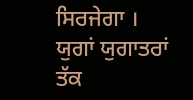ਸਿਰਜੇਗਾ । ਯੁਗਾਂ ਯੁਗਾਤਰਾਂ ਤੱਕ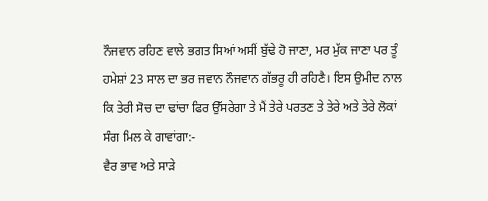ਨੌਜਵਾਨ ਰਹਿਣ ਵਾਲੇ ਭਗਤ ਸਿਆਂ ਅਸੀਂ ਬੁੱਢੇ ਹੋ ਜਾਣਾ, ਮਰ ਮੁੱਕ ਜਾਣਾ ਪਰ ਤੂੰ ਹਮੇਸ਼ਾਂ 23 ਸਾਲ ਦਾ ਭਰ ਜਵਾਨ ਨੌਜਵਾਨ ਗੱਭਰੂ ਹੀ ਰਹਿਣੈ। ਇਸ ਉਮੀਦ ਨਾਲ ਕਿ ਤੇਰੀ ਸੋਚ ਦਾ ਢਾਂਚਾ ਫਿਰ ਉੱਸਰੇਗਾ ਤੇ ਮੈਂ ਤੇਰੇ ਪਰਤਣ ਤੇ ਤੇਰੇ ਅਤੇ ਤੇਰੇ ਲੋਕਾਂ ਸੰਗ ਮਿਲ ਕੇ ਗਾਵਾਂਗਾ:-
ਵੈਰ ਭਾਵ ਅਤੇ ਸਾੜੇ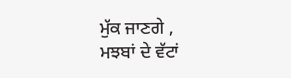ਮੁੱਕ ਜਾਣਗੇ ,
ਮਝਬਾਂ ਦੇ ਵੱਟਾਂ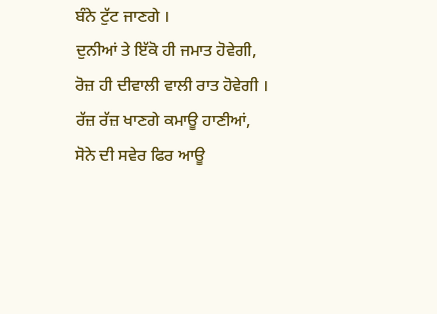ਬੰਨੇ ਟੁੱਟ ਜਾਣਗੇ ।
ਦੁਨੀਆਂ ਤੇ ਇੱਕੋ ਹੀ ਜਮਾਤ ਹੋਵੇਗੀ,
ਰੋਜ਼ ਹੀ ਦੀਵਾਲੀ ਵਾਲੀ ਰਾਤ ਹੋਵੇਗੀ ।
ਰੱਜ਼ ਰੱਜ਼ ਖਾਣਗੇ ਕਮਾਊ ਹਾਣੀਆਂ,
ਸੋਨੇ ਦੀ ਸਵੇਰ ਫਿਰ ਆਊ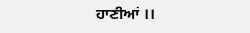ਹਾਣੀਆਂ ।।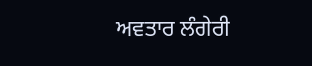ਅਵਤਾਰ ਲੰਗੇਰੀ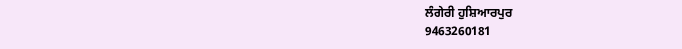ਲੰਗੇਰੀ ਹੁਸ਼ਿਆਰਪੁਰ
9463260181